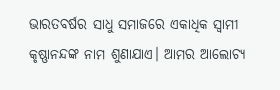ଭାରତବର୍ଷର ସାଧୁ ସମାଜରେ ଏକାଧିକ ସ୍ବାମୀ କୃଷ୍ଣାନନ୍ଦଙ୍କ ନାମ ଶୁଣାଯାଏ। ଆମର ଆଲୋଚ୍ୟ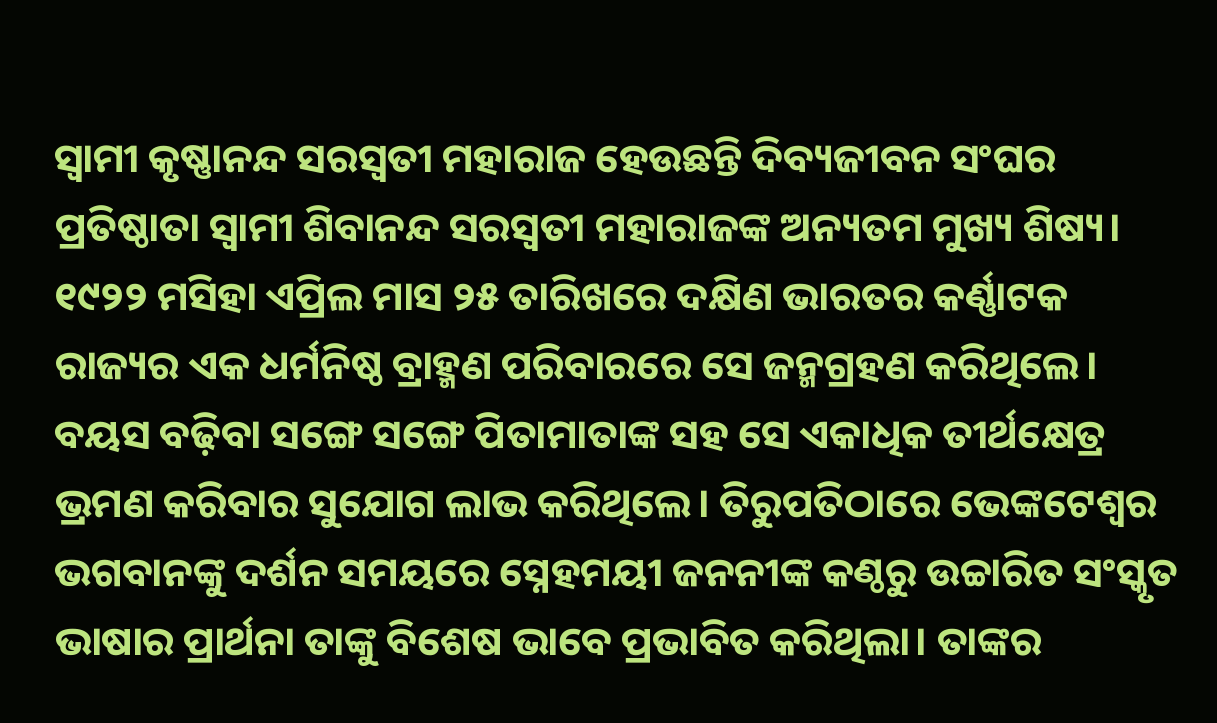ସ୍ବାମୀ କୃଷ୍ଣାନନ୍ଦ ସରସ୍ବତୀ ମହାରାଜ ହେଉଛନ୍ତି ଦିବ୍ୟଜୀବନ ସଂଘର ପ୍ରତିଷ୍ଠାତା ସ୍ବାମୀ ଶିବାନନ୍ଦ ସରସ୍ବତୀ ମହାରାଜଙ୍କ ଅନ୍ୟତମ ମୁଖ୍ୟ ଶିଷ୍ୟ। ୧୯୨୨ ମସିହା ଏପ୍ରିଲ ମାସ ୨୫ ତାରିଖରେ ଦକ୍ଷିଣ ଭାରତର କର୍ଣ୍ଣାଟକ ରାଜ୍ୟର ଏକ ଧର୍ମନିଷ୍ଠ ବ୍ରାହ୍ମଣ ପରିବାରରେ ସେ ଜନ୍ମଗ୍ରହଣ କରିଥିଲେ। ବୟସ ବଢ଼ିବା ସଙ୍ଗେ ସଙ୍ଗେ ପିତାମାତାଙ୍କ ସହ ସେ ଏକାଧିକ ତୀର୍ଥକ୍ଷେତ୍ର ଭ୍ରମଣ କରିବାର ସୁଯୋଗ ଲାଭ କରିଥିଲେ। ତିରୁପତିଠାରେ ଭେଙ୍କଟେଶ୍ବର ଭଗବାନଙ୍କୁ ଦର୍ଶନ ସମୟରେ ସ୍ନେହମୟୀ ଜନନୀଙ୍କ କଣ୍ଠରୁ ଉଚ୍ଚାରିତ ସଂସ୍କୃତ ଭାଷାର ପ୍ରାର୍ଥନା ତାଙ୍କୁ ବିଶେଷ ଭାବେ ପ୍ରଭାବିତ କରିଥିଲା। ତାଙ୍କର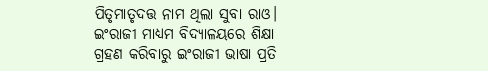ପିତୃମାତୃଦତ୍ତ ନାମ ଥିଲା ସୁବା ରାଓ। ଇଂରାଜୀ ମାଧ୍ୟମ ବିଦ୍ୟାଳୟରେ ଶିକ୍ଷା ଗ୍ରହଣ କରିବାରୁ ଇଂରାଜୀ ଭାଷା ପ୍ରତି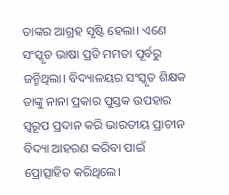ତାଙ୍କର ଆଗ୍ରହ ସୃଷ୍ଟି ହେଲା। ଏଣେ ସଂସ୍କୃତ ଭାଷା ପ୍ରତି ମମତା ପୂର୍ବରୁ ଜନ୍ମିଥିଲା। ବିଦ୍ୟାଳୟର ସଂସ୍କୃତ ଶିକ୍ଷକ ତାଙ୍କୁ ନାନା ପ୍ରକାର ପୁସ୍ତକ ଉପହାର ସ୍ବରୂପ ପ୍ରଦାନ କରି ଭାରତୀୟ ପ୍ରାଚୀନ ବିଦ୍ୟା ଆହରଣ କରିବା ପାଇଁ ପ୍ରୋତ୍ସାହିତ କରିଥିଲେ।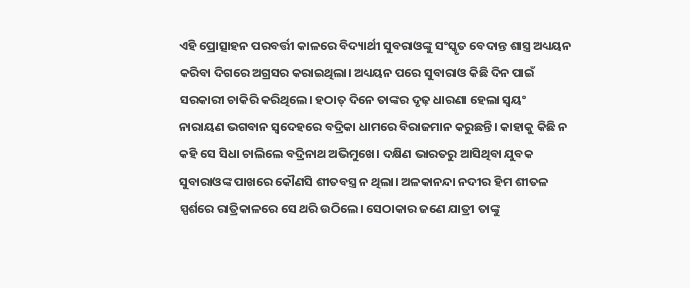ଏହି ପ୍ରୋତ୍ସାହନ ପରବର୍ତ୍ତୀ କାଳରେ ବିଦ୍ୟାର୍ଥୀ ସୁବରାଓଙ୍କୁ ସଂସ୍କୃତ ବେଦାନ୍ତ ଶାସ୍ତ୍ର ଅଧ୍ୟୟନ କରିବା ଦିଗରେ ଅଗ୍ରସର କରାଇଥିଲା। ଅଧ୍ୟୟନ ପରେ ସୁବାରାଓ କିଛି ଦିନ ପାଇଁ ସରକାରୀ ଚାକିରି କରିଥିଲେ। ହଠାତ୍ ଦିନେ ତାଙ୍କର ଦୃଢ଼ ଧାରଣା ହେଲା ସ୍ବୟଂ ନାରାୟଣ ଭଗବାନ ସ୍ବଦେହରେ ବଦ୍ରିକା ଧାମରେ ବିରାଜମାନ କରୁଛନ୍ତି। କାହାକୁ କିଛି ନ କହି ସେ ସିଧା ଚାଲିଲେ ବଦ୍ରିନାଥ ଅଭିମୁଖେ। ଦକ୍ଷିଣ ଭାରତରୁ ଆସିଥିବା ଯୁବକ ସୁବାରାଓଙ୍କ ପାଖରେ କୌଣସି ଶୀତବସ୍ତ୍ର ନ ଥିଲା। ଅଳକାନନ୍ଦା ନଦୀର ହିମ ଶୀତଳ ସ୍ପର୍ଶରେ ରାତ୍ରିକାଳରେ ସେ ଥରି ଉଠିଲେ। ସେଠାକାର ଜଣେ ଯାତ୍ରୀ ତାଙ୍କୁ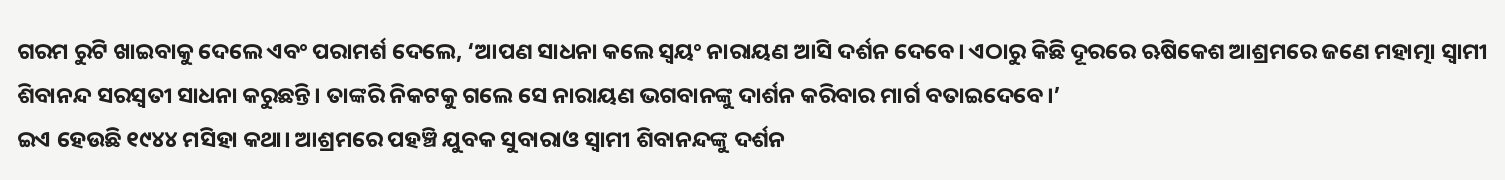ଗରମ ରୁଟି ଖାଇବାକୁ ଦେଲେ ଏବଂ ପରାମର୍ଶ ଦେଲେ, ‘ଆପଣ ସାଧନା କଲେ ସ୍ବୟଂ ନାରାୟଣ ଆସି ଦର୍ଶନ ଦେବେ। ଏଠାରୁ କିଛି ଦୂରରେ ଋଷିକେଶ ଆଶ୍ରମରେ ଜଣେ ମହାତ୍ମା ସ୍ବାମୀ ଶିବାନନ୍ଦ ସରସ୍ବତୀ ସାଧନା କରୁଛନ୍ତି। ତାଙ୍କରି ନିକଟକୁ ଗଲେ ସେ ନାରାୟଣ ଭଗବାନଙ୍କୁ ଦାର୍ଶନ କରିବାର ମାର୍ଗ ବତାଇଦେବେ।’
ଇଏ ହେଉଛି ୧୯୪୪ ମସିହା କଥା। ଆଶ୍ରମରେ ପହଞ୍ଚି ଯୁବକ ସୁବାରାଓ ସ୍ବାମୀ ଶିବାନନ୍ଦଙ୍କୁ ଦର୍ଶନ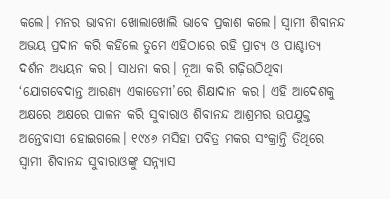କଲେ। ମନର ଭାବନା ଖୋଲାଖୋଲି ଭାବେ ପ୍ରକାଶ କଲେ। ସ୍ବାମୀ ଶିବାନନ୍ଦ ଅଭୟ ପ୍ରଦାନ କରି କହିଲେ ତୁମେ ଏହିଠାରେ ରହି ପ୍ରାଚ୍ୟ ଓ ପାଶ୍ଚାତ୍ୟ ଦର୍ଶନ ଅଧ୍ୟୟନ କର। ସାଧନା କର। ନୂଆ କରି ଗଢ଼ିଉଠିଥିବା ‘ଯୋଗବେଦାନ୍ତ ଆରଣ୍ୟ ଏକାଡେମୀ’ରେ ଶିକ୍ଷାଦାନ କର। ଏହି ଆଦେଶକୁ ଅକ୍ଷରେ ଅକ୍ଷରେ ପାଳନ କରି ସୁବାରାଓ ଶିବାନନ୍ଦ ଆଶ୍ରମର ଉପଯୁକ୍ତ ଅନ୍ତେବାସୀ ହୋଇଗଲେ। ୧୯୪୬ ମସିହା ପବିତ୍ର ମକର ସଂକ୍ରାନ୍ତି ତିଥିରେ ସ୍ବାମୀ ଶିବାନନ୍ଦ ସୁବାରାଓଙ୍କୁ ସନ୍ନ୍ୟାସ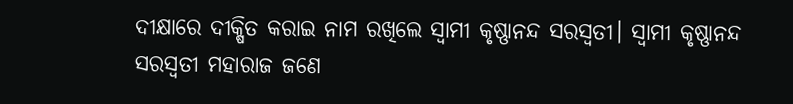ଦୀକ୍ଷାରେ ଦୀକ୍ଷିତ କରାଇ ନାମ ରଖିଲେ ସ୍ବାମୀ କୃଷ୍ଣାନନ୍ଦ ସରସ୍ବତୀ। ସ୍ବାମୀ କୃଷ୍ଣାନନ୍ଦ ସରସ୍ବତୀ ମହାରାଜ ଜଣେ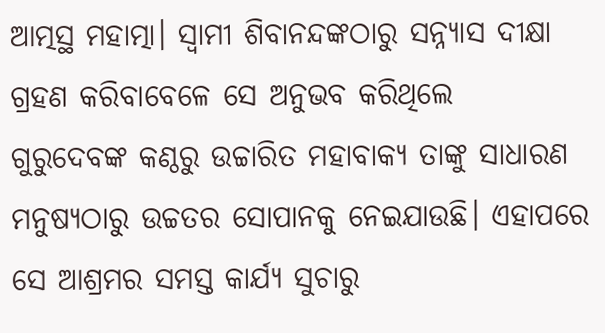ଆତ୍ମସ୍ଥ ମହାତ୍ମା। ସ୍ବାମୀ ଶିବାନନ୍ଦଙ୍କଠାରୁ ସନ୍ନ୍ୟାସ ଦୀକ୍ଷା ଗ୍ରହଣ କରିବାବେଳେ ସେ ଅନୁଭବ କରିଥିଲେ
ଗୁରୁଦେବଙ୍କ କଣ୍ଠରୁ ଉଚ୍ଚାରିତ ମହାବାକ୍ୟ ତାଙ୍କୁ ସାଧାରଣ ମନୁଷ୍ୟଠାରୁ ଉଚ୍ଚତର ସୋପାନକୁ ନେଇଯାଉଛି। ଏହାପରେ ସେ ଆଶ୍ରମର ସମସ୍ତ କାର୍ଯ୍ୟ ସୁଚାରୁ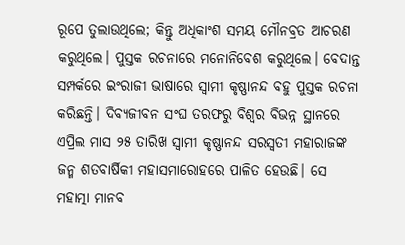ରୂପେ ତୁଲାଉଥିଲେ; କିନ୍ତୁ ଅଧିକାଂଶ ସମୟ ମୌନବ୍ରତ ଆଚରଣ କରୁଥିଲେ। ପୁସ୍ତକ ରଚନାରେ ମନୋନିବେଶ କରୁଥିଲେ। ବେଦାନ୍ତ ସମ୍ପର୍କରେ ଇଂରାଜୀ ଭାଷାରେ ସ୍ବାମୀ କୃଷ୍ଣାନନ୍ଦ ବହୁ ପୁସ୍ତକ ରଚନା କରିଛନ୍ତି। ଦିବ୍ୟଜୀବନ ସଂଘ ତରଫରୁ ବିଶ୍ବର ବିଭନ୍ନ ସ୍ଥାନରେ ଏପ୍ରିଲ ମାସ ୨୫ ତାରିଖ ସ୍ବାମୀ କୃଷ୍ଣାନନ୍ଦ ସରସ୍ବତୀ ମହାରାଜଙ୍କ ଜନ୍ମ ଶତବାର୍ଷିକୀ ମହାସମାରୋହରେ ପାଳିତ ହେଉଛି। ସେ ମହାତ୍ମା ମାନବ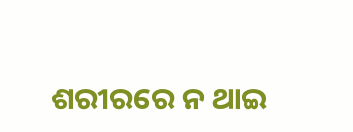ଶରୀରରେ ନ ଥାଇ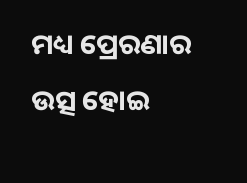ମଧ୍ୟ ପ୍ରେରଣାର ଉତ୍ସ ହୋଇ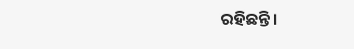ରହିଛନ୍ତି।